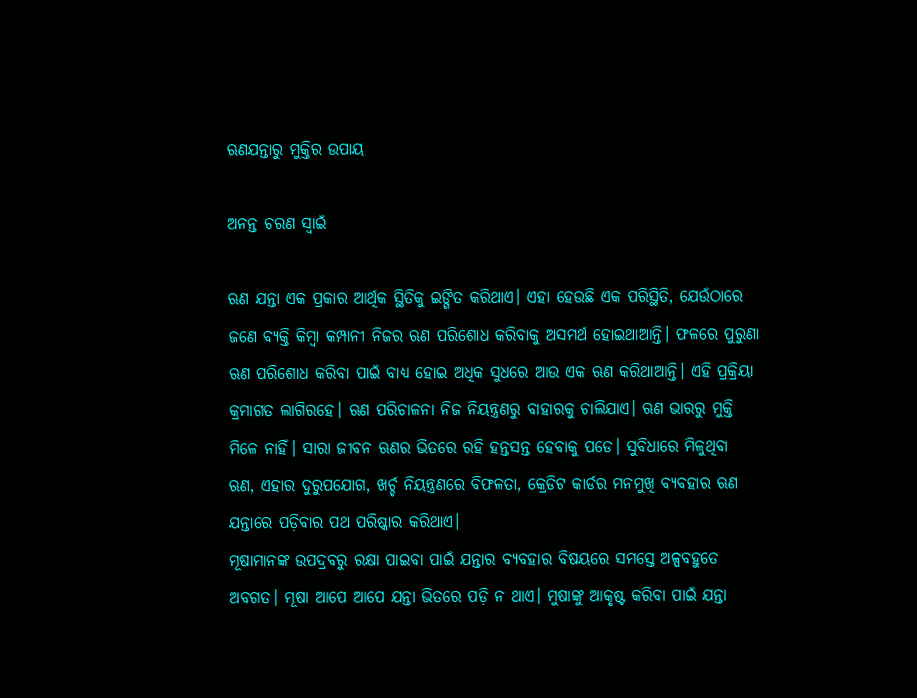ଋଣଯନ୍ତାରୁ ମୁକ୍ତିର ଉପାୟ

ଅନନ୍ତ ଚରଣ ସ୍ବାଇଁ

ଋଣ ଯନ୍ତା ଏକ ପ୍ରକାର ଆର୍ଥିକ ସ୍ଥିତିକୁ ଇଙ୍ଗିତ କରିଥାଏ। ଏହା ହେଉଛି ଏକ ପରିସ୍ଥିତି, ଯେଉଁଠାରେ ଜଣେ ବ୍ୟକ୍ତି କିମ୍ବା କମ୍ପାନୀ ନିଜର ଋଣ ପରିଶୋଧ କରିବାକୁ ଅସମର୍ଥ ହୋଇଥାଆନ୍ତି। ଫଳରେ ପୁରୁଣା ଋଣ ପରିଶୋଧ କରିବା ପାଇଁ ବାଧ୍ୟ ହୋଇ ଅଧିକ ସୁଧରେ ଆଉ ଏକ ଋଣ କରିଥାଆନ୍ତି। ଏହି ପ୍ରକ୍ରିୟା କ୍ରମାଗତ ଲାଗିରହେ। ଋଣ ପରିଚାଳନା ନିଜ ନିୟନ୍ତ୍ରଣରୁ ବାହାରକୁ ଚାଲିଯାଏ। ଋଣ ଭାରରୁ ମୁକ୍ତି ମିଳେ ନାହିଁ। ସାରା ଜୀବନ ଋଣର ଭିତରେ ରହି ହନ୍ତସନ୍ତ ହେବାକୁ ପଡେ। ସୁବିଧାରେ ମିଳୁଥିବା ଋଣ, ଏହାର ଦୁରୁପଯୋଗ, ଖର୍ଚ୍ଚ ନିୟନ୍ତ୍ରଣରେ ବିଫଳତା, କ୍ରେଡିଟ କାର୍ଡର ମନମୁଖି ବ୍ୟବହାର ଋଣ ଯନ୍ତାରେ ପଡ଼ିବାର ପଥ ପରିଷ୍କାର କରିଥାଏ।
ମୂଷାମାନଙ୍କ ଉପଦ୍ରବରୁ ରକ୍ଷା ପାଇବା ପାଇଁ ଯନ୍ତାର ବ୍ୟବହାର ବିଷୟରେ ସମସ୍ତେ ଅଳ୍ପବହୁତେ ଅବଗତ। ମୂଷା ଆପେ ଆପେ ଯନ୍ତା ଭିତରେ ପଡ଼ି ନ ଥାଏ। ମୁଷାଙ୍କୁ ଆକୃଷ୍ଟ କରିବା ପାଇଁ ଯନ୍ତା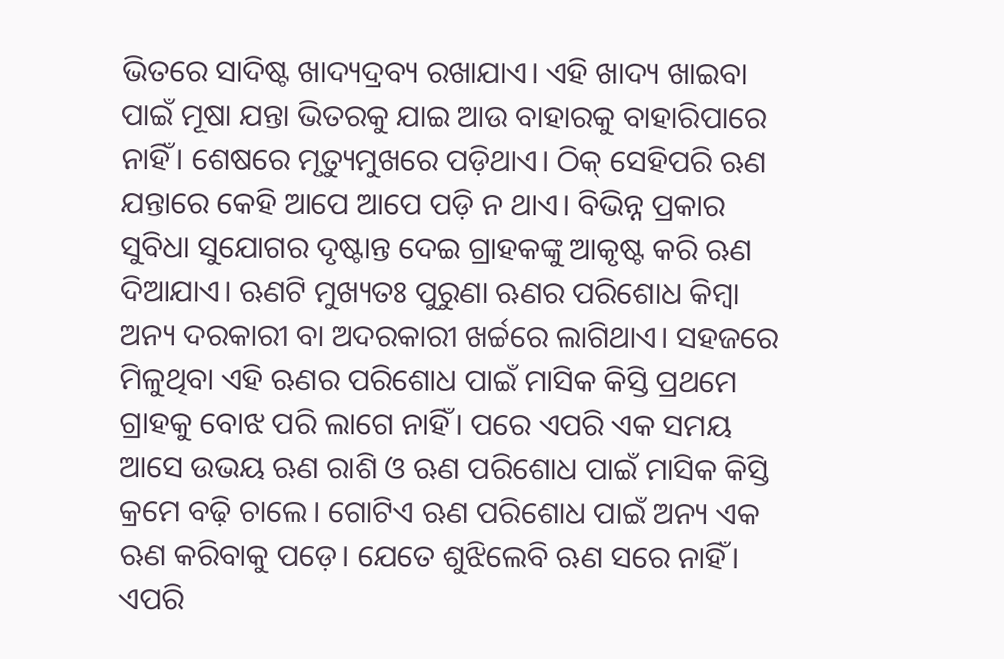ଭିତରେ ସାଦିଷ୍ଟ ଖାଦ୍ୟଦ୍ରବ୍ୟ ରଖାଯାଏ। ଏହି ଖାଦ୍ୟ ଖାଇବା ପାଇଁ ମୂଷା ଯନ୍ତା ଭିତରକୁ ଯାଇ ଆଉ ବାହାରକୁ ବାହାରିପାରେ ନାହିଁ। ଶେଷରେ ମୃତ୍ୟୁମୁଖରେ ପଡ଼ିଥାଏ। ଠିକ୍‌ ସେହିପରି ଋଣ ଯନ୍ତାରେ କେହି ଆପେ ଆପେ ପଡ଼ି ନ ଥାଏ। ବିଭିନ୍ନ ପ୍ରକାର ସୁବିଧା ସୁଯୋଗର ଦୃଷ୍ଟାନ୍ତ ଦେଇ ଗ୍ରାହକଙ୍କୁ ଆକୃଷ୍ଟ କରି ଋଣ ଦିଆଯାଏ। ଋଣଟି ମୁଖ୍ୟତଃ ପୁରୁଣା ଋଣର ପରିଶୋଧ କିମ୍ବା ଅନ୍ୟ ଦରକାରୀ ବା ଅଦରକାରୀ ଖର୍ଚ୍ଚରେ ଲାଗିଥାଏ। ସହଜରେ ମିଳୁଥିବା ଏହି ଋଣର ପରିଶୋଧ ପାଇଁ ମାସିକ କିସ୍ତି ପ୍ରଥମେ ଗ୍ରାହକୁ ବୋଝ ପରି ଲାଗେ ନାହିଁ। ପରେ ଏପରି ଏକ ସମୟ ଆସେ ଉଭୟ ଋଣ ରାଶି ଓ ଋଣ ପରିଶୋଧ ପାଇଁ ମାସିକ କିସ୍ତି କ୍ରମେ ବଢ଼ି ଚାଲେ। ଗୋଟିଏ ଋଣ ପରିଶୋଧ ପାଇଁ ଅନ୍ୟ ଏକ ଋଣ କରିବାକୁ ପଡ଼େ। ଯେତେ ଶୁଝିଲେବି ଋଣ ସରେ ନାହିଁ। ଏପରି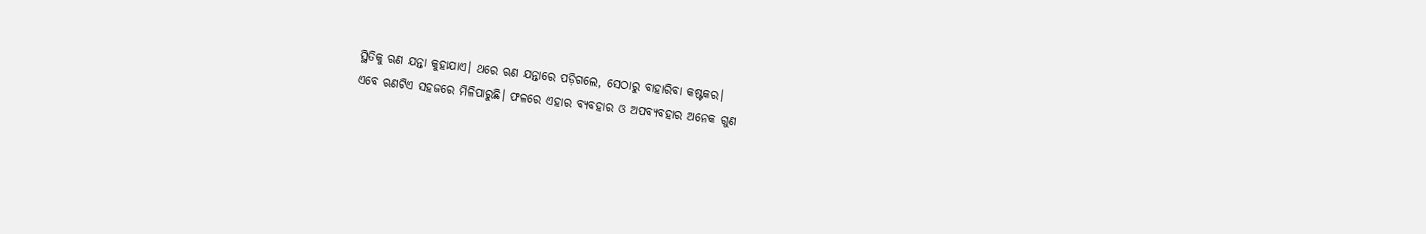ସ୍ଥିତିକୁ ଋଣ ଯନ୍ତା କୁହାଯାଏ। ଥରେ ଋଣ ଯନ୍ତାରେ ପଡ଼ିଗଲେ, ସେଠାରୁ ବାହାରିବା କଷ୍ଟକର।
ଏବେ ଋଣଟିଏ ସହଜରେ ମିଳିପାରୁଛି। ଫଳରେ ଏହାର ବ୍ୟବହାର ଓ ଅପବ୍ୟବହାର ଅନେକ ଗୁଣ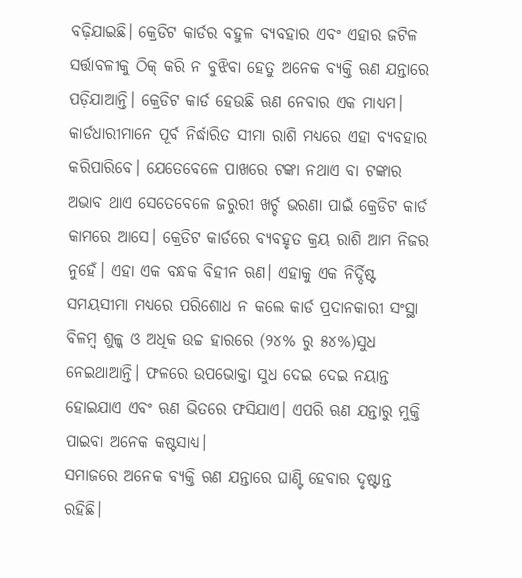ବଢ଼ିଯାଇଛି। କ୍ରେଡିଟ କାର୍ଡର ବହୁଳ ବ୍ୟବହାର ଏବଂ ଏହାର ଜଟିଳ ସର୍ତ୍ତାବଳୀକୁ ଠିକ୍‌ କରି ନ ବୁଝିବା ହେତୁ ଅନେକ ବ୍ୟକ୍ତି ଋଣ ଯନ୍ତାରେ ପଡ଼ିଯାଆନ୍ତି। କ୍ରେଡିଟ କାର୍ଡ ହେଉଛି ଋଣ ନେବାର ଏକ ମାଧ୍ୟମ। କାର୍ଡଧାରୀମାନେ ପୂର୍ବ ନିର୍ଦ୍ଧାରିତ ସୀମା ରାଶି ମଧ୍ୟରେ ଏହା ବ୍ୟବହାର କରିପାରିବେ। ଯେତେବେଳେ ପାଖରେ ଟଙ୍କା ନଥାଏ ବା ଟଙ୍କାର ଅଭାବ ଥାଏ ସେତେବେଳେ ଜରୁରୀ ଖର୍ଚ୍ଚ ଭରଣା ପାଇଁ କ୍ରେଡିଟ କାର୍ଡ କାମରେ ଆସେ। କ୍ରେଡିଟ କାର୍ଡରେ ବ୍ୟବହୃତ କ୍ରୟ ରାଶି ଆମ ନିଜର ନୁହେଁ। ଏହା ଏକ ବନ୍ଧକ ବିହୀନ ଋଣ। ଏହାକୁ ଏକ ନିର୍ଦ୍ଦିଷ୍ଟ ସମୟସୀମା ମଧ୍ୟରେ ପରିଶୋଧ ନ କଲେ କାର୍ଡ ପ୍ରଦାନକାରୀ ସଂସ୍ଥା ବିଳମ୍ବ ଶୁଳ୍କ ଓ ଅଧିକ ଉଚ୍ଚ ହାରରେ (୨୪% ରୁ ୫୪%)ସୁଧ ନେଇଥାଆନ୍ତି। ଫଳରେ ଉପଭୋକ୍ତା ସୁଧ ଦେଇ ଦେଇ ନୟାନ୍ତ ହୋଇଯାଏ ଏବଂ ଋଣ ଭିତରେ ଫସିଯାଏ। ଏପରି ଋଣ ଯନ୍ତାରୁ ମୁକ୍ତି ପାଇବା ଅନେକ କଷ୍ଟସାଧ୍ୟ।
ସମାଜରେ ଅନେକ ବ୍ୟକ୍ତି ଋଣ ଯନ୍ତାରେ ଘାଣ୍ଟି ହେବାର ଦୃଷ୍ଟାନ୍ତ ରହିଛି।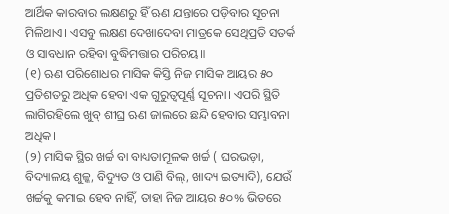ଆର୍ଥିକ କାରବାର ଲକ୍ଷଣରୁ ହିଁ ଋଣ ଯନ୍ତାରେ ପଡ଼ିବାର ସୂଚନା ମିଳିଥାଏ। ଏସବୁ ଲକ୍ଷଣ ଦେଖାଦେବା ମାତ୍ରକେ ସେଥିପ୍ରତି ସତର୍କ ଓ ସାବଧାନ ରହିବା ବୁଦ୍ଧିମତ୍ତାର ପରିଚୟ॥
(୧) ଋଣ ପରିଶୋଧର ମାସିକ କିସ୍ତି ନିଜ ମାସିକ ଆୟର ୫୦ ପ୍ରତିଶତରୁ ଅଧିକ ହେବା ଏକ ଗୁରୁତ୍ୱପୂର୍ଣ୍ଣ ସୂଚନା। ଏପରି ସ୍ଥିତି ଲାଗିରହିଲେ ଖୁବ୍‌ ଶୀଘ୍ର ଋଣ ଜାଲରେ ଛନ୍ଦି ହେବାର ସମ୍ଭାବନା ଅଧିକ।
(୨) ମାସିକ ସ୍ଥିର ଖର୍ଚ୍ଚ ବା ବାଧ୍ୟତାମୂଳକ ଖର୍ଚ୍ଚ ( ଘରଭଡ଼ା, ବିଦ୍ୟାଳୟ ଶୁଳ୍କ, ବିଦ୍ୟୁତ ଓ ପାଣି ବିଲ୍‌, ଖାଦ୍ୟ ଇତ୍ୟାଦି), ଯେଉଁ ଖର୍ଚ୍ଚକୁ କମାଇ ହେବ ନାହିଁ, ତାହା ନିଜ ଆୟର ୫୦% ଭିତରେ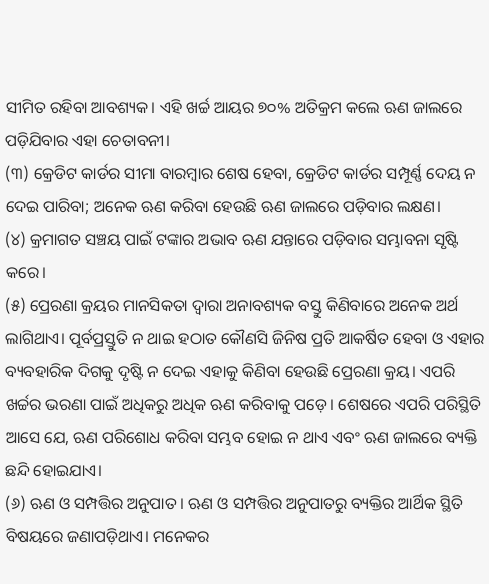ସୀମିତ ରହିବା ଆବଶ୍ୟକ। ଏହି ଖର୍ଚ୍ଚ ଆୟର ୭୦% ଅତିକ୍ରମ କଲେ ଋଣ ଜାଲରେ ପଡ଼ିଯିବାର ଏହା ଚେତାବନୀ।
(୩) କ୍ରେଡିଟ କାର୍ଡର ସୀମା ବାରମ୍ବାର ଶେଷ ହେବା, କ୍ରେଡିଟ କାର୍ଡର ସମ୍ପୂର୍ଣ୍ଣ ଦେୟ ନ ଦେଇ ପାରିବା; ଅନେକ ଋଣ କରିବା ହେଉଛି ଋଣ ଜାଲରେ ପଡ଼ିବାର ଲକ୍ଷଣ।
(୪) କ୍ରମାଗତ ସଞ୍ଚୟ ପାଇଁ ଟଙ୍କାର ଅଭାବ ଋଣ ଯନ୍ତାରେ ପଡ଼ିବାର ସମ୍ଭାବନା ସୃଷ୍ଟି କରେ।
(୫) ପ୍ରେରଣା କ୍ରୟର ମାନସିକତା ଦ୍ୱାରା ଅନାବଶ୍ୟକ ବସ୍ତୁ କିଣିବାରେ ଅନେକ ଅର୍ଥ ଲାଗିଥାଏ। ପୂର୍ବପ୍ରସ୍ତୁତି ନ ଥାଇ ହଠାତ କୌଣସି ଜିନିଷ ପ୍ରତି ଆକର୍ଷିତ ହେବା ଓ ଏହାର ବ୍ୟବହାରିକ ଦିଗକୁ ଦୃଷ୍ଟି ନ ଦେଇ ଏହାକୁ କିଣିବା ହେଉଛି ପ୍ରେରଣା କ୍ରୟ। ଏପରି ଖର୍ଚ୍ଚର ଭରଣା ପାଇଁ ଅଧିକରୁ ଅଧିକ ଋଣ କରିବାକୁ ପଡ଼େ। ଶେଷରେ ଏପରି ପରିସ୍ଥିତି ଆସେ ଯେ, ଋଣ ପରିଶୋଧ କରିବା ସମ୍ଭବ ହୋଇ ନ ଥାଏ ଏବଂ ଋଣ ଜାଲରେ ବ୍ୟକ୍ତି ଛନ୍ଦି ହୋଇଯାଏ।
(୬) ଋଣ ଓ ସମ୍ପତ୍ତିର ଅନୁପାତ । ଋଣ ଓ ସମ୍ପତ୍ତିର ଅନୁପାତରୁ ବ୍ୟକ୍ତିର ଆର୍ଥିକ ସ୍ଥିତି ବିଷୟରେ ଜଣାପଡ଼ିଥାଏ। ମନେକର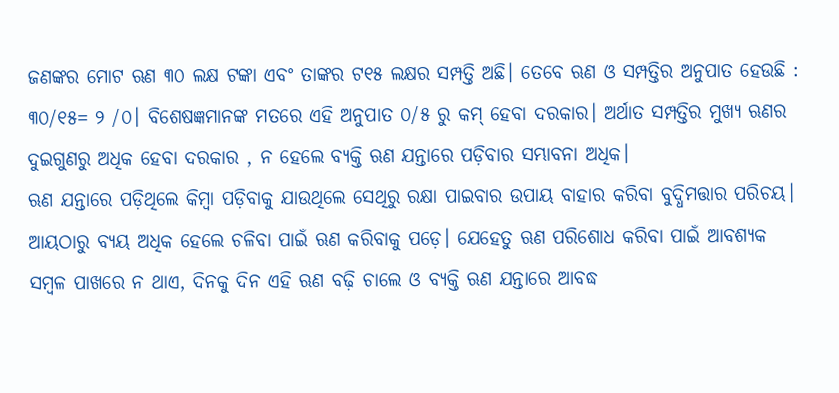ଜଣଙ୍କର ମୋଟ ଋଣ ୩୦ ଲକ୍ଷ ଟଙ୍କା ଏବଂ ତାଙ୍କର ଟ୧୫ ଲକ୍ଷର ସମ୍ପତ୍ତି ଅଛି। ତେବେ ଋଣ ଓ ସମ୍ପତ୍ତିର ଅନୁପାତ ହେଉଛି : ୩୦/୧୫= ୨ /୦। ବିଶେଷଜ୍ଞମାନଙ୍କ ମତରେ ଏହି ଅନୁପାତ ୦/୫ ରୁ କମ୍‌ ହେବା ଦରକାର। ଅର୍ଥାତ ସମ୍ପତ୍ତିର ମୁଖ୍ୟ ଋଣର ଦୁଇଗୁଣରୁ ଅଧିକ ହେବା ଦରକାର , ନ ହେଲେ ବ୍ୟକ୍ତି ଋଣ ଯନ୍ତାରେ ପଡ଼ିବାର ସମ୍ଭାବନା ଅଧିକ।
ଋଣ ଯନ୍ତାରେ ପଡ଼ିଥିଲେ କିମ୍ବା ପଡ଼ିବାକୁ ଯାଉଥିଲେ ସେଥିରୁ ରକ୍ଷା ପାଇବାର ଉପାୟ ବାହାର କରିବା ବୁଦ୍ଧିମତ୍ତାର ପରିଚୟ। ଆୟଠାରୁ ବ୍ୟୟ ଅଧିକ ହେଲେ ଚଳିବା ପାଇଁ ଋଣ କରିବାକୁ ପଡ଼େ। ଯେହେତୁ ଋଣ ପରିଶୋଧ କରିବା ପାଇଁ ଆବଶ୍ୟକ ସମ୍ବଳ ପାଖରେ ନ ଥାଏ, ଦିନକୁ ଦିନ ଏହି ଋଣ ବଢ଼ି ଚାଲେ ଓ ବ୍ୟକ୍ତି ଋଣ ଯନ୍ତାରେ ଆବଦ୍ଧ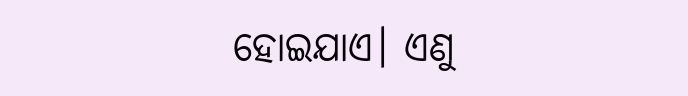ହୋଇଯାଏ। ଏଣୁ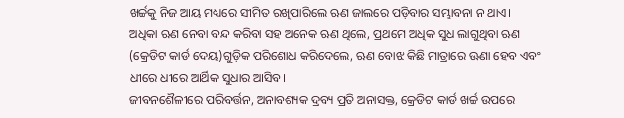ଖର୍ଚ୍ଚକୁ ନିଜ ଆୟ ମଧ୍ୟରେ ସୀମିତ ରଖିପାରିଲେ ଋଣ ଜାଲରେ ପଡ଼ିବାର ସମ୍ଭାବନା ନ ଥାଏ।
ଅଧିକା ଋଣ ନେବା ବନ୍ଦ କରିବା ସହ ଅନେକ ଋଣ ଥିଲେ, ପ୍ରଥମେ ଅଧିକ ସୁଧ ଲାଗୁଥିବା ଋଣ (କ୍ରେଡିଟ କାର୍ଡ ଦେୟ)ଗୁଡ଼ିକ ପରିଶୋଧ କରିଦେଲେ, ଋଣ ବୋଝ କିଛି ମାତ୍ରାରେ ଊଣା ହେବ ଏବଂ ଧୀରେ ଧୀରେ ଆର୍ଥିକ ସୁଧାର ଆସିବ।
ଜୀବନଶୈଳୀରେ ପରିବର୍ତ୍ତନ, ଅନାବଶ୍ୟକ ଦ୍ରବ୍ୟ ପ୍ରତି ଅନାସକ୍ତ, କ୍ରେଡିଟ କାର୍ଡ ଖର୍ଚ୍ଚ ଉପରେ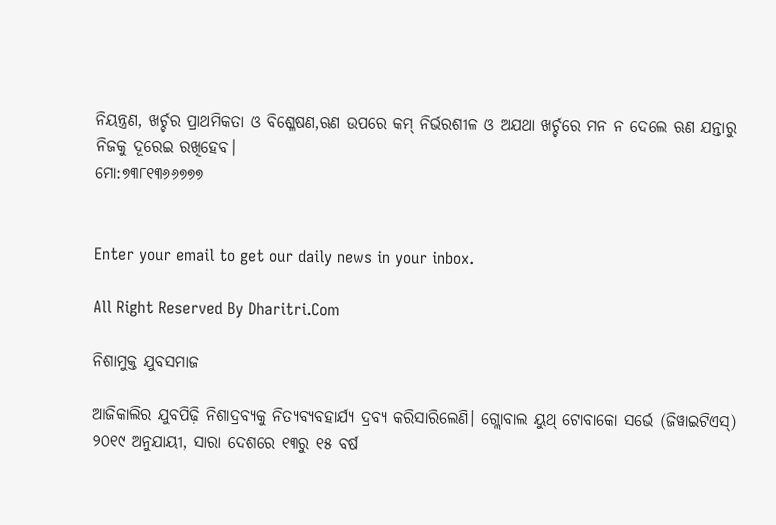ନିୟନ୍ତ୍ରଣ, ଖର୍ଚ୍ଚର ପ୍ରାଥମିକତା ଓ ବିଶ୍ଳେଷଣ,ଋଣ ଉପରେ କମ୍‌ ନିର୍ଭରଶୀଳ ଓ ଅଯଥା ଖର୍ଚ୍ଚରେ ମନ ନ ଦେଲେ ଋଣ ଯନ୍ତାରୁ ନିଜକୁ ଦୂରେଇ ରଖିହେବ।
ମୋ:୭୩୮୧୩୬୬୭୭୭


Enter your email to get our daily news in your inbox.

All Right Reserved By Dharitri.Com

ନିଶାମୁକ୍ତ ଯୁବସମାଜ

ଆଜିକାଲିର ଯୁବପିଢ଼ି ନିଶାଦ୍ରବ୍ୟକୁ ନିତ୍ୟବ୍ୟବହାର୍ଯ୍ୟ ଦ୍ରବ୍ୟ କରିସାରିଲେଣି। ଗ୍ଲୋବାଲ ୟୁଥ୍‌ ଟୋବାକୋ ସର୍ଭେ (ଜିୱାଇଟିଏସ୍‌) ୨୦୧୯ ଅନୁଯାୟୀ, ସାରା ଦେଶରେ ୧୩ରୁ ୧୫ ବର୍ଷ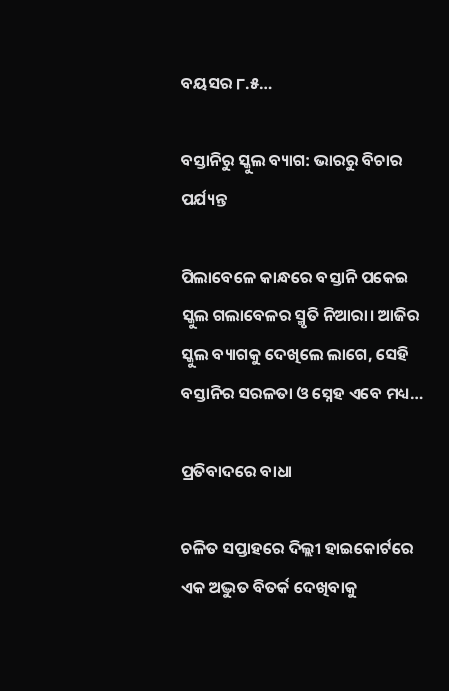ବୟସର ୮.୫…

ବସ୍ତାନିରୁ ସ୍କୁଲ ବ୍ୟାଗ: ଭାରରୁ ବିଚାର ପର୍ଯ୍ୟନ୍ତ

ପିଲାବେଳେ କାନ୍ଧରେ ବସ୍ତାନି ପକେଇ ସ୍କୁଲ ଗଲାବେଳର ସ୍ମୃତି ନିଆରା। ଆଜିର ସ୍କୁଲ ବ୍ୟାଗକୁ ଦେଖିଲେ ଲାଗେ, ସେହି ବସ୍ତାନିର ସରଳତା ଓ ସ୍ନେହ ଏବେ ମଧ୍ୟ…

ପ୍ରତିବାଦରେ ବାଧା

ଚଳିତ ସପ୍ତାହରେ ଦିଲ୍ଲୀ ହାଇକୋର୍ଟରେ ଏକ ଅଦ୍ଭୁତ ବିତର୍କ ଦେଖିବାକୁ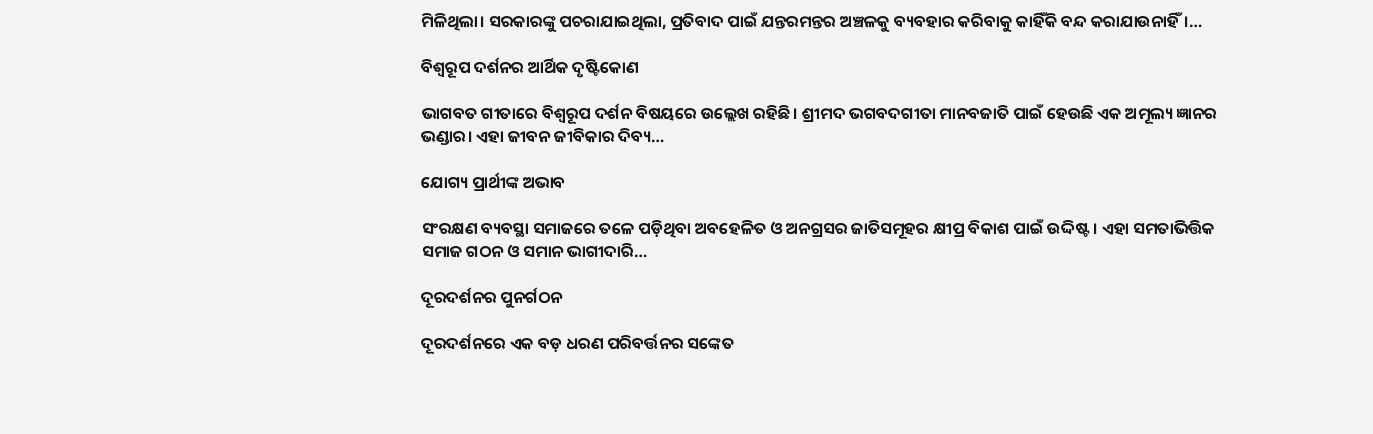ମିଳିଥିଲା। ସରକାରଙ୍କୁ ପଚରାଯାଇଥିଲା, ପ୍ରତିବାଦ ପାଇଁ ଯନ୍ତରମନ୍ତର ଅଞ୍ଚଳକୁ ବ୍ୟବହାର କରିବାକୁ କାହିଁକି ବନ୍ଦ କରାଯାଉନାହିଁ।…

ବିଶ୍ୱରୂପ ଦର୍ଶନର ଆର୍ଥିକ ଦୃଷ୍ଟିକୋଣ

ଭାଗବତ ଗୀତାରେ ବିଶ୍ୱରୂପ ଦର୍ଶନ ବିଷୟରେ ଉଲ୍ଲେଖ ରହିଛି। ଶ୍ରୀମଦ ଭଗବଦଗୀତା ମାନବଜାତି ପାଇଁ ହେଉଛି ଏକ ଅମୂଲ୍ୟ ଜ୍ଞାନର ଭଣ୍ଡାର। ଏହା ଜୀବନ ଜୀବିକାର ଦିବ୍ୟ…

ଯୋଗ୍ୟ ପ୍ରାର୍ଥୀଙ୍କ ଅଭାବ

ସଂରକ୍ଷଣ ବ୍ୟବସ୍ଥା ସମାଜରେ ତଳେ ପଡ଼ିଥିବା ଅବହେଳିତ ଓ ଅନଗ୍ରସର ଜାତିସମୂହର କ୍ଷୀପ୍ର ବିକାଶ ପାଇଁ ଉଦ୍ଦିଷ୍ଟ। ଏହା ସମତାଭିତ୍ତିକ ସମାଜ ଗଠନ ଓ ସମାନ ଭାଗୀଦାରି…

ଦୂରଦର୍ଶନର ପୁନର୍ଗଠନ

ଦୂରଦର୍ଶନରେ ଏକ ବଡ଼ ଧରଣ ପରିବର୍ତ୍ତନର ସଙ୍କେତ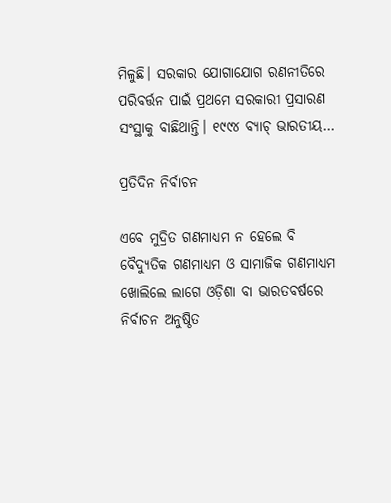ମିଳୁଛି। ସରକାର ଯୋଗାଯୋଗ ରଣନୀତିରେ ପରିବର୍ତ୍ତନ ପାଇଁ ପ୍ରଥମେ ସରକାରୀ ପ୍ରସାରଣ ସଂସ୍ଥାକୁ ବାଛିଥାନ୍ତି। ୧୯୯୪ ବ୍ୟାଚ୍‌ ଭାରତୀୟ…

ପ୍ରତିଦିନ ନିର୍ବାଚନ

ଏବେ ମୁଦ୍ରିତ ଗଣମାଧ୍ୟମ ନ ହେଲେ ବି ବୈଦ୍ୟୁତିକ ଗଣମାଧ୍ୟମ ଓ ସାମାଜିକ ଗଣମାଧ୍ୟମ ଖୋଲିଲେ ଲାଗେ ଓଡ଼ିଶା ବା ଭାରତବର୍ଷରେ ନିର୍ବାଚନ ଅନୁଷ୍ଠିତ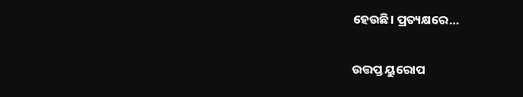ହେଉଛି। ପ୍ରତ୍ୟକ୍ଷରେ…

ଉତ୍ତପ୍ତ ୟୁରୋପ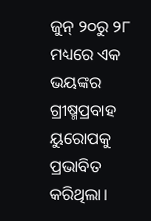ଜୁନ୍‌ ୨୦ରୁ ୨୮ ମଧ୍ୟରେ ଏକ ଭୟଙ୍କର ଗ୍ରୀଷ୍ମପ୍ରବାହ ୟୁରୋପକୁ ପ୍ରଭାବିତ କରିଥିଲା।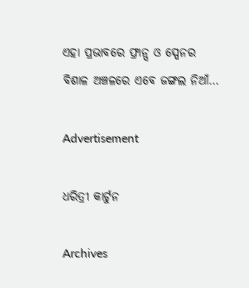ଏହା ପ୍ରଭାବରେ ଫ୍ରାନ୍ସ ଓ ସ୍ପେନର ବିଶାଳ ଅଞ୍ଚଳରେ ଏବେ ଜଙ୍ଗଲ ନିଆଁ…

Advertisement

ଧରିତ୍ରୀ କାର୍ଟୁନ

Archives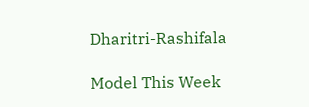Dharitri-Rashifala

Model This Week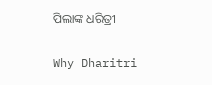ପିଲାଙ୍କ ଧରିତ୍ରୀ

Why Dharitri